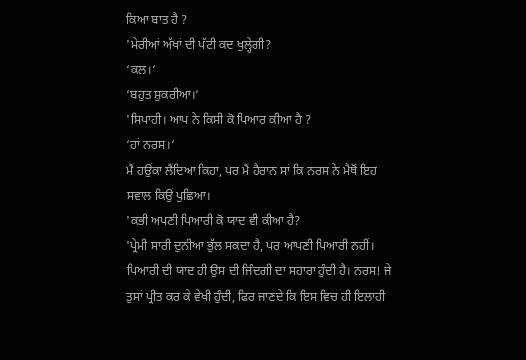ਕਿਆ ਬਾਤ ਹੈ ?
'ਮੇਰੀਆਂ ਅੱਖਾਂ ਦੀ ਪੱਟੀ ਕਦ ਖੁਲ੍ਹੇਗੀ?
‘ਕਲ।‘
‘ਬਹੁਤ ਸ਼ੁਕਰੀਆ।‘
'ਸਿਪਾਹੀ। ਆਪ ਨੇ ਕਿਸੀ ਕੋ ਪਿਆਰ ਕੀਆ ਹੈ ?
‘ਹਾਂ ਨਰਸ।‘
ਮੈਂ ਹਉਂਕਾ ਲੈਂਦਿਆ ਕਿਹਾ, ਪਰ ਮੈਂ ਹੈਰਾਨ ਸਾਂ ਕਿ ਨਰਸ ਨੇ ਮੈਥੋਂ ਇਹ ਸਵਾਲ ਕਿਉਂ ਪੁਛਿਆ।
'ਕਭੀ ਅਪਣੀ ਪਿਆਰੀ ਕੋ ਯਾਦ ਵੀ ਕੀਆ ਹੈ?
'ਪ੍ਰੇਮੀ ਸਾਰੀ ਦੁਨੀਆ ਭੁੱਲ ਸਕਦਾ ਹੈ, ਪਰ ਆਪਣੀ ਪਿਆਰੀ ਨਹੀਂ। ਪਿਆਰੀ ਦੀ ਯਾਦ ਹੀ ਉਸ ਦੀ ਜਿੰਦਗੀ ਦਾ ਸਹਾਰਾ ਹੁੰਦੀ ਹੈ। ਨਰਸ! ਜੇ ਤੁਸਾਂ ਪ੍ਰੀਤ ਕਰ ਕੇ ਵੇਖੀ ਹੁੰਦੀ, ਫਿਰ ਜਾਣਦੇ ਕਿ ਇਸ ਵਿਚ ਹੀ ਇਲਾਹੀ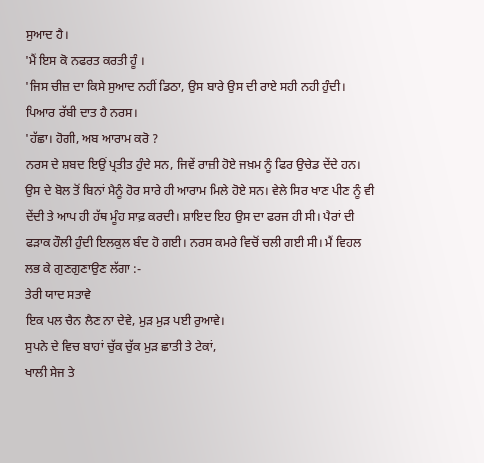ਸੁਆਦ ਹੈ।
'ਮੈਂ ਇਸ ਕੋ ਨਫਰਤ ਕਰਤੀ ਹੂੰ ।
'ਜਿਸ ਚੀਜ਼ ਦਾ ਕਿਸੇ ਸੁਆਦ ਨਹੀਂ ਡਿਠਾ, ਉਸ ਬਾਰੇ ਉਸ ਦੀ ਰਾਏ ਸਹੀ ਨਹੀ ਹੁੰਦੀ। ਪਿਆਰ ਰੱਬੀ ਦਾਤ ਹੈ ਨਰਸ।
'ਹੱਛਾ। ਹੋਗੀ, ਅਬ ਆਰਾਮ ਕਰੋ ?
ਨਰਸ ਦੇ ਸ਼ਬਦ ਇਉਂ ਪ੍ਰਤੀਤ ਹੁੰਦੇ ਸਨ, ਜਿਵੇਂ ਰਾਜ਼ੀ ਹੋਏ ਜਖ਼ਮ ਨੂੰ ਫਿਰ ਉਚੇਡ ਦੇਂਦੇ ਹਨ। ਉਸ ਦੇ ਬੋਲ ਤੋਂ ਬਿਨਾਂ ਮੈਨੂੰ ਹੋਰ ਸਾਰੇ ਹੀ ਆਰਾਮ ਮਿਲੇ ਹੋਏ ਸਨ। ਵੇਲੇ ਸਿਰ ਖਾਣ ਪੀਣ ਨੂੰ ਵੀ ਦੇਂਦੀ ਤੇ ਆਪ ਹੀ ਹੱਥ ਮੂੰਹ ਸਾਫ਼ ਕਰਦੀ। ਸ਼ਾਇਦ ਇਹ ਉਸ ਦਾ ਫਰਜ ਹੀ ਸੀ। ਪੈਰਾਂ ਦੀ ਫੜਾਕ ਹੌਲੀ ਹੁੰਦੀ ਇਲਕੁਲ ਬੰਦ ਹੋ ਗਈ। ਨਰਸ ਕਮਰੇ ਵਿਚੋਂ ਚਲੀ ਗਈ ਸੀ। ਮੈਂ ਵਿਹਲ ਲਭ ਕੇ ਗੁਣਗੁਣਾਉਣ ਲੱਗਾ :-
ਤੇਰੀ ਯਾਦ ਸਤਾਵੇ
ਇਕ ਪਲ ਚੈਨ ਲੈਣ ਨਾ ਦੇਵੇ, ਮੁੜ ਮੁੜ ਪਈ ਰੁਆਵੇ।
ਸੁਪਨੇ ਦੇ ਵਿਚ ਬਾਹਾਂ ਚੁੱਕ ਚੁੱਕ ਮੁੜ ਛਾਤੀ ਤੇ ਟੇਕਾਂ,
ਖਾਲੀ ਸੇਜ ਤੇ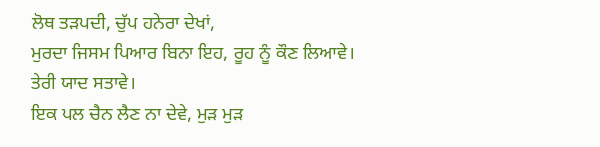ਲੋਥ ਤੜਪਦੀ, ਚੁੱਪ ਹਨੇਰਾ ਦੇਖਾਂ,
ਮੁਰਦਾ ਜਿਸਮ ਪਿਆਰ ਬਿਨਾ ਇਹ, ਰੂਹ ਨੂੰ ਕੌਣ ਲਿਆਵੇ।
ਤੇਰੀ ਯਾਦ ਸਤਾਵੇ।
ਇਕ ਪਲ ਚੈਨ ਲੈਣ ਨਾ ਦੇਵੇ, ਮੁੜ ਮੁੜ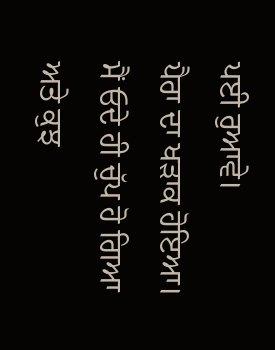ਪਈ ਰੁਆਵੇ।
ਪੈਰਾ ਦਾ ਖੜਾਕ ਹੋਇਆ। ਮੈਂ ਓਦੇ ਹੀ ਚੁੱਪ ਹੋ ਗਿਆ ਅਤੇ ਕੁਝ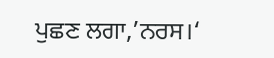ਪੁਛਣ ਲਗਾ,’ਨਰਸ।‘